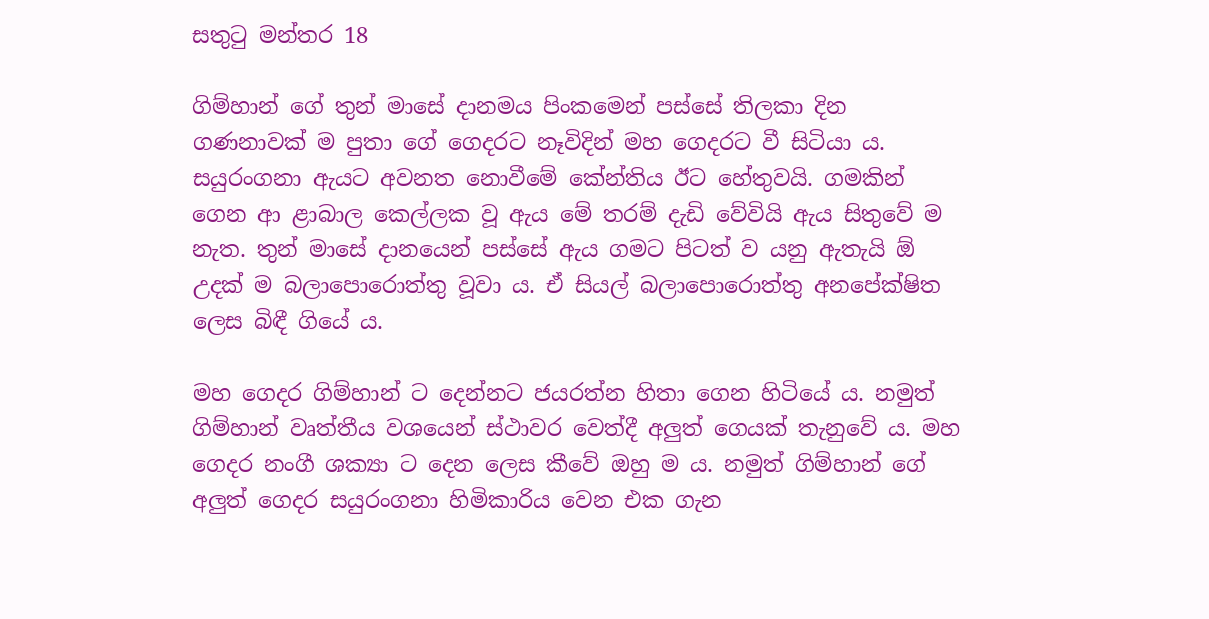සතුටු මන්තර 18

ගිම්හාන් ගේ තුන් මාසේ දානමය පිංකමෙන් පස්සේ තිලකා දින ගණනාවක් ම පුතා ගේ ගෙදරට නෑවිදින් මහ ගෙදරට වී සිටියා ය. සයුරංගනා ඇයට අවනත නොවීමේ කේන්තිය ඊට හේතුවයි. ගමකින් ගෙන ආ ළාබාල කෙල්ලක වූ ඇය මේ තරම් දැඩි වේවියි ඇය සිතුවේ ම නැත. තුන් මාසේ දානයෙන් පස්සේ ඇය ගමට පිටත් ව යනු ඇතැයි ඕ උදක් ම බලාපොරොත්තු වූවා ය. ඒ සියල් බලාපොරොත්තු අනපේක්ෂිත ලෙස බිඳී ගියේ ය.

මහ ගෙදර ගිම්හාන් ට දෙන්නට ජයරත්න හිතා ගෙන හිටියේ ය. නමුත් ගිම්හාන් වෘත්තීය වශයෙන් ස්ථාවර වෙත්දී අලුත් ගෙයක් තැනුවේ ය. මහ ගෙදර නංගී ශක්‍යා ට දෙන ලෙස කීවේ ඔහු ම ය. නමුත් ගිම්හාන් ගේ අලුත් ගෙදර සයුරංගනා හිමිකාරිය වෙන එක ගැන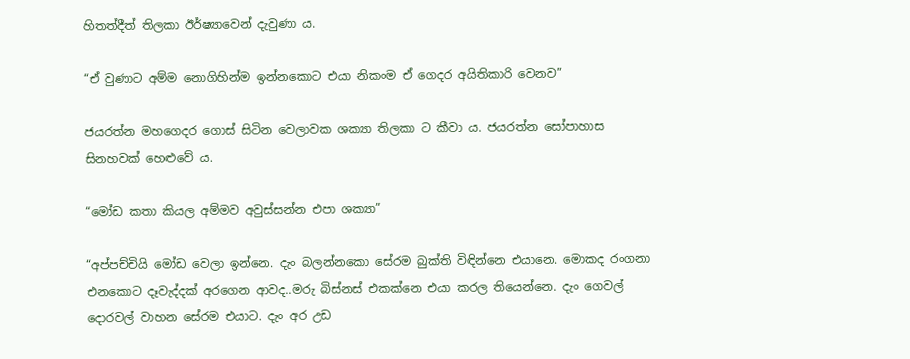හිතත්දීත් තිලකා ඊර්ෂ්‍යාවෙන් දැවුණා ය.

“ඒ වුණාට අම්ම නොගිහින්ම ඉන්නකොට එයා නිකංම ඒ ගෙදර අයිතිකාරි වෙනව”

ජයරත්න මහගෙදර ගොස් සිටින වෙලාවක ශක්‍යා තිලකා ට කීවා ය. ජයරත්න සෝපාහාස සිනහවක් හෙළුවේ ය.

“මෝඩ කතා කියල අම්මව අවුස්සන්න එපා ශක්‍යා”

“අප්පච්චියි මෝඩ වෙලා ඉන්නෙ. දැං බලන්නකො සේරම බුක්ති විඳින්නෙ එයානෙ. මොකද රංගනා එනකොට දෑවැද්දක් අරගෙන ආවද..මරු බිස්නස් එකක්නෙ එයා කරල තියෙන්නෙ. දැං ගෙවල් දොරවල් වාහන සේරම එයාට. දැං අර උඩ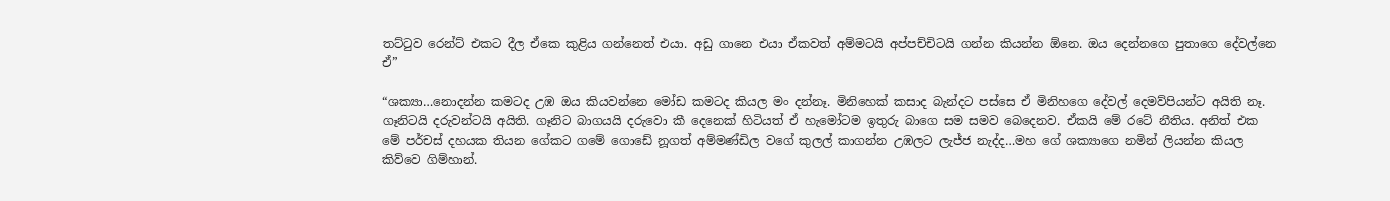තට්ටුව රෙන්ට් එකට දීල ඒකෙ කුළිය ගන්නෙත් එයා. අඩු ගානෙ එයා ඒකවත් අම්මටයි අප්පච්චිටයි ගන්න කියන්න ඕනෙ. ඔය දෙන්නගෙ පුතාගෙ දේවල්නෙ ඒ”

“ශක්‍යා…නොදන්න කමටද උඹ ඔය කියවන්නෙ මෝඩ කමටද කියල මං දන්නෑ. මිනිහෙක් කසාද බැන්දට පස්සෙ ඒ මිනිහගෙ දේවල් දෙමව්පියන්ට අයිති නෑ. ගෑනිටයි දරුවන්ටයි අයිති. ගෑනිට බාගයයි දරුවො කී දෙනෙක් හිටියත් ඒ හැමෝටම ඉතුරු බාගෙ සම සමව බෙදෙනව. ඒකයි මේ රටේ නීතිය. අනිත් එක මේ පර්චස් දහයක තියන ගේකට ගමේ ගොඩේ නූගත් අම්මණ්ඩිල වගේ කුලල් කාගන්න උඹලට ලැජ්ජ නැද්ද…මහ ගේ ශක්‍යාගෙ නමින් ලියන්න කියල කිව්වෙ ගිම්හාන්.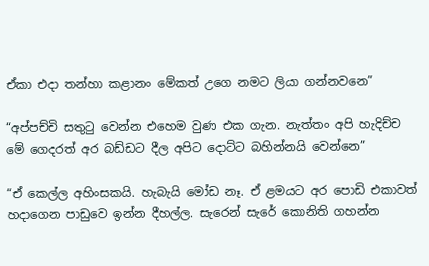ඒකා එදා තන්හා කළානං මේකත් උගෙ නමට ලියා ගන්නවනෙ”

“අප්පච්චි සතුටු වෙන්න එහෙම වුණ එක ගැන. නැත්තං අපි හැදිච්ච මේ ගෙදරත් අර බඩ්ඩට දීල අපිට දොට්ට බහින්නයි වෙන්නෙ”

“ඒ කෙල්ල අහිංසකයි. හැබැයි මෝඩ නෑ. ඒ ළමයට අර පොඩි එකාවත් හදාගෙන පාඩුවෙ ඉන්න දීහල්ල. සැරෙන් සැරේ කොනිති ගහන්න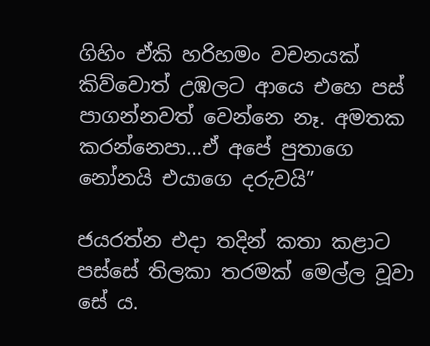ගිහිං ඒකි හරිහමං වචනයක් කිව්වොත් උඹලට ආයෙ එහෙ පස් පාගන්නවත් වෙන්නෙ නෑ. අමතක කරන්නෙපා…ඒ අපේ පුතාගෙ නෝනයි එයාගෙ දරුවයි”

ජයරත්න එදා තදින් කතා කළාට පස්සේ තිලකා තරමක් මෙල්ල වූවා සේ ය.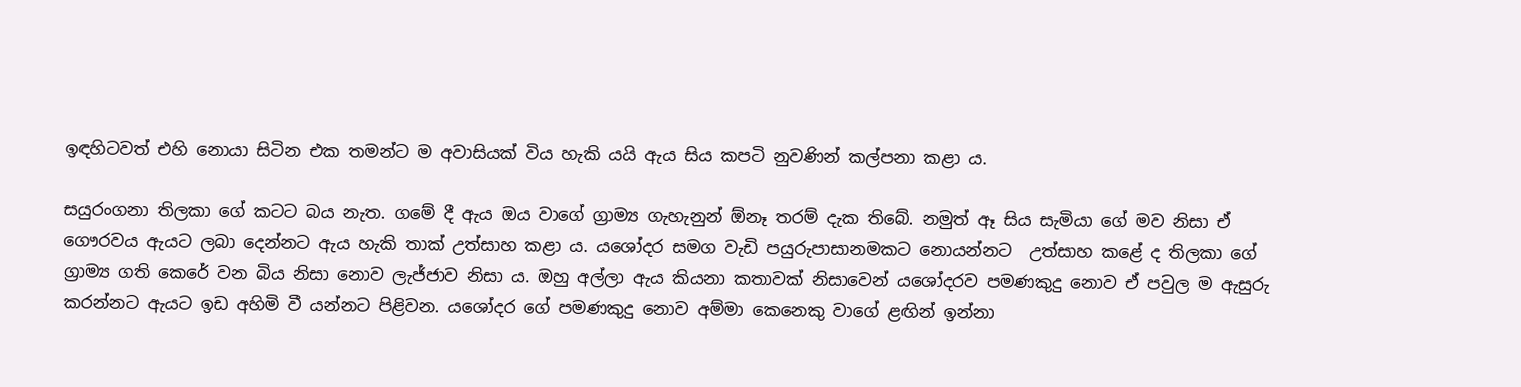ඉඳහිටවත් එහි නොයා සිටින එක තමන්ට ම අවාසියක් විය හැකි යයි ඇය සිය කපටි නුවණින් කල්පනා කළා ය.

සයුරංගනා තිලකා ගේ කටට බය නැත. ගමේ දී ඇය ඔය වාගේ ග්‍රාම්‍ය ගැහැනුන් ඕනෑ තරම් දැක තිබේ. නමුත් ඈ සිය සැමියා ගේ මව නිසා ඒ ගෞරවය ඇයට ලබා දෙන්නට ඇය හැකි තාක් උත්සාහ කළා ය. යශෝදර සමග වැඩි පයුරුපාසානමකට නොයන්නට  උත්සාහ කළේ ද තිලකා ගේ ග්‍රාම්‍ය ගති කෙරේ වන බිය නිසා නොව ලැජ්ජාව නිසා ය. ඔහු අල්ලා ඇය කියනා කතාවක් නිසාවෙන් යශෝදරව පමණකුදු නොව ඒ පවුල ම ඇසුරු කරන්නට ඇයට ඉඩ අහිමි වී යන්නට පිළිවන. යශෝදර ගේ පමණකුදු නොව අම්මා කෙනෙකු වාගේ ළඟින් ඉන්නා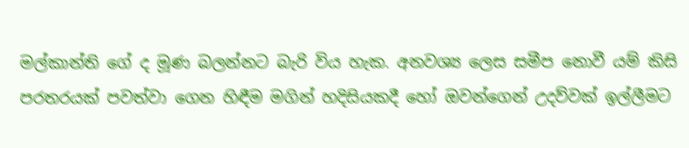මල්කාන්ති ගේ ද මූණ බලන්නට බැරි විය හැක. අනවශ්‍ය ලෙස සමීප නොවී යම් කිසි පරතරයක් පවත්වා ගෙන හිඳීම මගින් හදිසියකදී හෝ ඔවන්ගෙන් උදව්වක් ඉල්ලීමට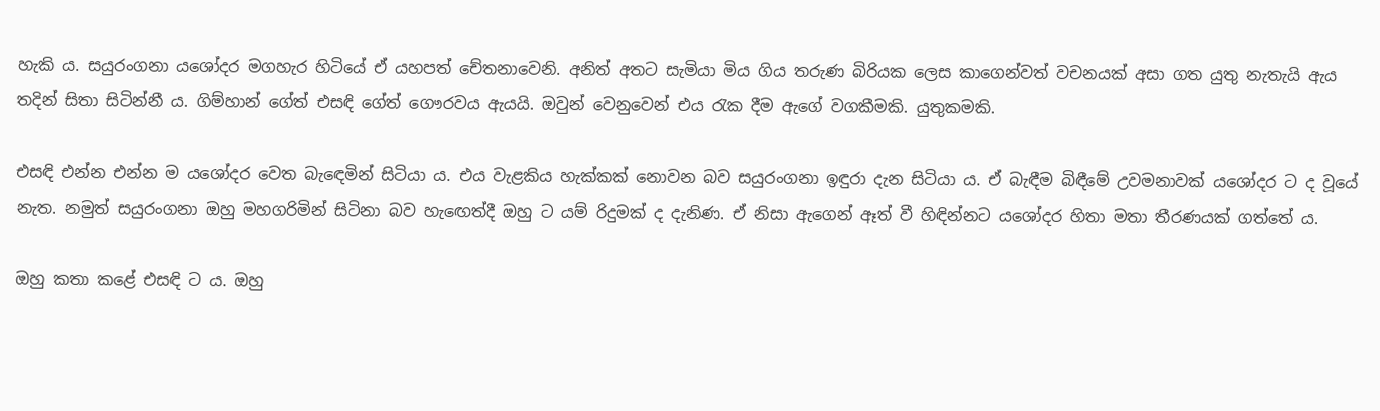හැකි ය. සයුරංගනා යශෝදර මගහැර හිටියේ ඒ යහපත් චේතනාවෙනි. අනිත් අතට සැමියා මිය ගිය තරුණ බිරියක ලෙස කාගෙන්වත් වචනයක් අසා ගත යුතු නැතැයි ඇය තදින් සිතා සිටින්නී ය. ගිම්හාන් ගේත් එසඳි ගේත් ගෞරවය ඇයයි. ඔවුන් වෙනුවෙන් එය රැක දීම ඇගේ වගකීමකි. යුතුකමකි.

එසඳි එන්න එන්න ම යශෝදර වෙත බැඳෙමින් සිටියා ය. එය වැළකිය හැක්කක් නොවන බව සයුරංගනා ඉඳුරා දැන සිටියා ය. ඒ බැඳීම බිඳීමේ උවමනාවක් යශෝදර ට ද වූයේ නැත. නමුත් සයුරංගනා ඔහු මහගරිමින් සිටිනා බව හැඟෙත්දී ඔහු ට යම් රිදුමක් ද දැනිණ. ඒ නිසා ඇගෙන් ඈත් වී හිඳින්නට යශෝදර හිතා මතා තීරණයක් ගත්තේ ය.

ඔහු කතා කළේ එසඳි ට ය. ඔහු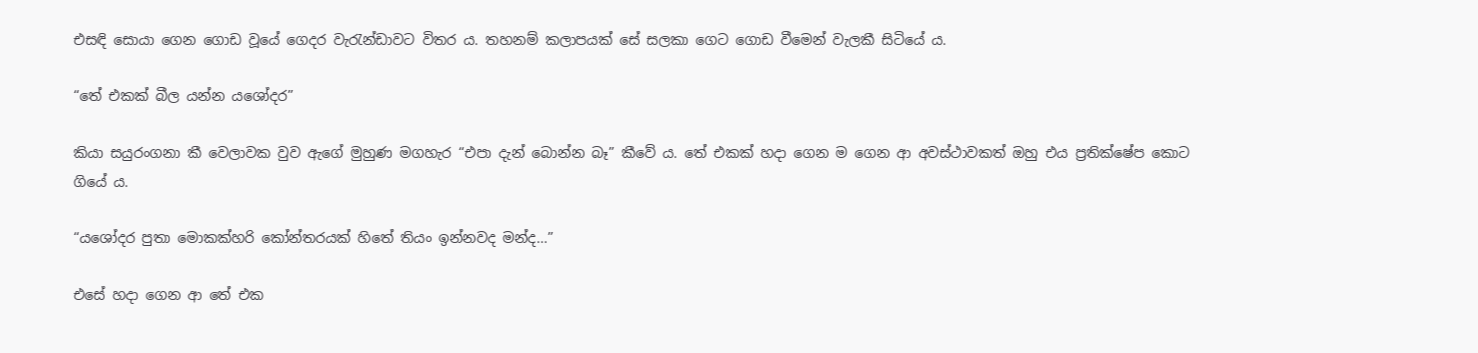එසඳි සොයා ගෙන ගොඩ වූයේ ගෙදර වැරැන්ඩාවට විතර ය. තහනම් කලාපයක් සේ සලකා ගෙට ගොඩ වීමෙන් වැලකී සිටියේ ය.

“තේ එකක් බීල යන්න යශෝදර”

කියා සයුරංගනා කී වෙලාවක වුව ඇගේ මුහුණ මගහැර “එපා දැන් බොන්න බෑ” කීවේ ය. තේ එකක් හදා ගෙන ම ගෙන ආ අවස්ථාවකත් ඔහු එය ප්‍රතික්ෂේප කොට ගියේ ය.

“යශෝදර පුතා මොකක්හරි කෝන්තරයක් හිතේ තියං ඉන්නවද මන්ද…”

එසේ හදා ගෙන ආ තේ එක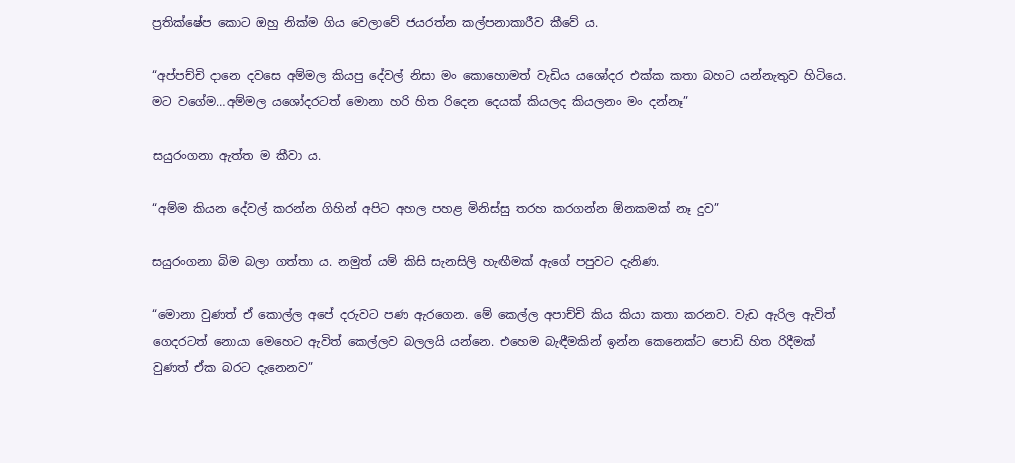ප්‍රතික්ෂේප කොට ඔහු නික්ම ගිය වෙලාවේ ජයරත්න කල්පනාකාරීව කීවේ ය.

“අප්පච්චි දානෙ දවසෙ අම්මල කියපු දේවල් නිසා මං කොහොමත් වැඩිය යශෝදර එක්ක කතා බහට යන්නැතුව හිටියෙ. මට වගේම…අම්මල යශෝදරටත් මොනා හරි හිත රිදෙන දෙයක් කියලද කියලනං මං දන්නෑ”

සයුරංගනා ඇත්ත ම කීවා ය.

“අම්ම කියන දේවල් කරන්න ගිහින් අපිට අහල පහළ මිනිස්සු තරහ කරගන්න ඕනකමක් නෑ දුව”

සයුරංගනා බිම බලා ගත්තා ය. නමුත් යම් කිසි සැනසිලි හැඟීමක් ඇගේ පපුවට දැනිණ.

“මොනා වුණත් ඒ කොල්ල අපේ දරුවට පණ ඇරගෙන. මේ කෙල්ල අපාච්චි කිය කියා කතා කරනව. වැඩ ඇරිල ඇවිත් ගෙදරටත් නොයා මෙහෙට ඇවිත් කෙල්ලව බලලයි යන්නෙ. එහෙම බැඳීමකින් ඉන්න කෙනෙක්ට පොඩි හිත රිදීමක් වුණත් ඒක බරට දැනෙනව”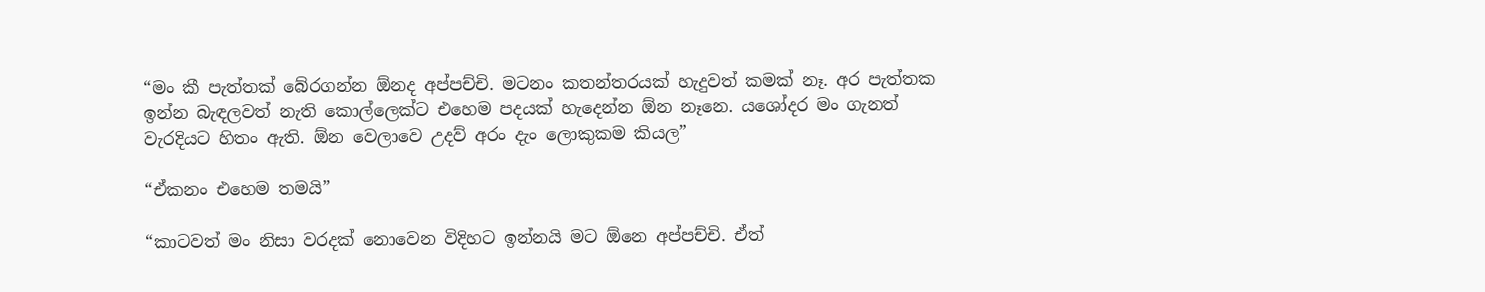“මං කී පැත්තක් බේරගන්න ඕනද අප්පච්චි. මටනං කතන්තරයක් හැදුවත් කමක් නෑ. අර පැත්තක ඉන්න බැඳලවත් නැති කොල්ලෙක්ට එහෙම පදයක් හැදෙන්න ඕන නෑනෙ. යශෝදර මං ගැනත් වැරදියට හිතං ඇති. ඕන වෙලාවෙ උදව් අරං දැං ලොකුකම කියල”

“ඒකනං එහෙම තමයි”

“කාටවත් මං නිසා වරදක් නොවෙන විදිහට ඉන්නයි මට ඕනෙ අප්පච්චි. ඒත්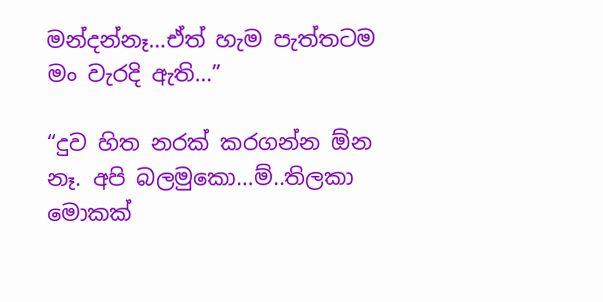මන්දන්නෑ…ඒත් හැම පැත්තටම මං වැරදි ඇති…”

“දුව හිත නරක් කරගන්න ඕන නෑ. අපි බලමුකො…ම්..තිලකා මොකක්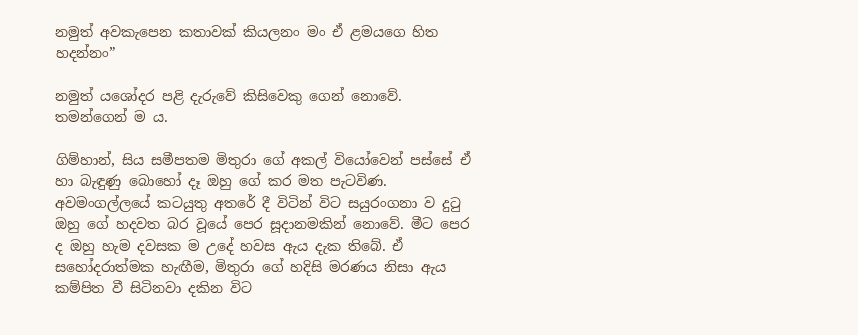නමුත් අවකැපෙන කතාවක් කියලනං මං ඒ ළමයගෙ හිත හදන්නං”

නමුත් යශෝදර පළි දැරුවේ කිසිවෙකු ගෙන් නොවේ. තමන්ගෙන් ම ය.

ගිම්හාන්, සිය සමීපතම මිතුරා ගේ අකල් වියෝවෙන් පස්සේ ඒ හා බැඳුණු බොහෝ දෑ ඔහු ගේ කර මත පැටවිණ. අවමංගල්ලයේ කටයුතු අතරේ දී විටින් විට සයුරංගනා ව දුටු ඔහු ගේ හදවත බර වූයේ පෙර සූදානමකින් නොවේ. මීට පෙර ද ඔහු හැම දවසක ම උදේ හවස ඇය දැක තිබේ. ඒ සහෝදරාත්මක හැඟීම, මිතුරා ගේ හදිසි මරණය නිසා ඇය කම්පිත වී සිටිනවා දකින විට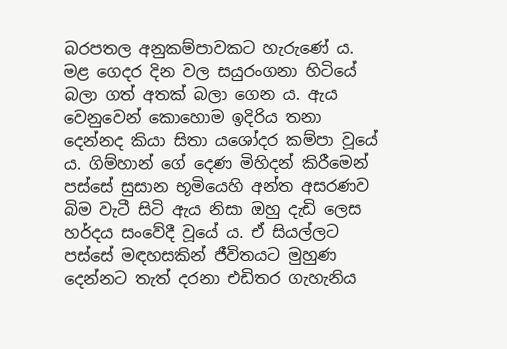බරපතල අනුකම්පාවකට හැරුණේ ය. මළ ගෙදර දින වල සයුරංගනා හිටියේ බලා ගත් අතක් බලා ගෙන ය. ඇය වෙනුවෙන් කොහොම ඉදිරිය තනා දෙන්නද කියා සිතා යශෝදර කම්පා වූයේ ය. ගිම්හාන් ගේ දෙණ මිහිදන් කිරීමෙන් පස්සේ සුසාන භූමියෙහි අන්ත අසරණව බිම වැටී සිටි ඇය නිසා ඔහු දැඩි ලෙස හර්දය සංවේදී වූයේ ය. ඒ සියල්ලට පස්සේ මඳහසකින් ජීවිතයට මුහුණ දෙන්නට තැත් දරනා එඩිතර ගැහැනිය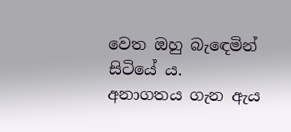වෙත ඔහු බැඳෙමින් සිටියේ ය. අනාගතය ගැන ඇය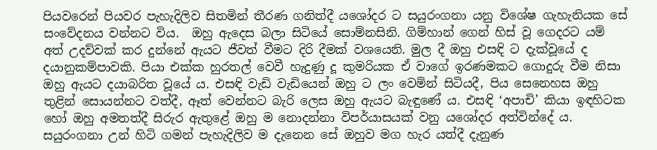පියවරෙන් පියවර පැහැදිලිව සිතමින් තීරණ ගනිත්දී යශෝදර ට සයුරංගනා යනු විශේෂ ගැහැනියක සේ සංවේදනය වන්නට විය.  ඔහු ඇදෙස බලා සිටියේ සොම්නසිනි. ගිම්හාන් ගෙන් හිස් වූ ගෙදරට යම් අත් උදව්වක් කර දුන්නේ ඇයට ජීවත් වීමට දිරි දීමක් වශයෙනි. මුල දී ඔහු එසඳි ට දැක්වූයේ ද දයානුකම්පාවකි. පියා එක්ක හුරතල් වෙවී හැදුණු දූ කුමරියක ඒ වාගේ ඉරණමකට ගොදුරු වීම නිසා ඔහු ඇයට දයාබරිත වූයේ ය. එසඳි වැඩි වැඩියෙන් ඔහු ට ලං වෙමින් සිටියදී, පිය සෙනෙහස ඔහු තුළින් සොයන්නට වත්දී, ඈත් වෙන්නට බැරි ලෙස ඔහු ඇයට බැඳුණේ ය. එසඳි ‘අපාචි’ කියා ඉඳහිටක හෝ ඔහු අමතත්දී සිරුර ඇතුළේ ඔහු ම නොදන්නා විපර්යාසයක් වනු යශෝදර අත්වින්දේ ය. සයුරංගනා උන් හිටි ගමන් පැහැදිලිව ම දැනෙන සේ ඔහුව මග හැර යත්දී දැනුණ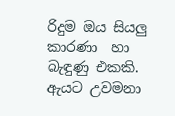රිදුම ඔය සියලු කාරණා  හා බැඳුණු එකකි.  ඇයට උවමනා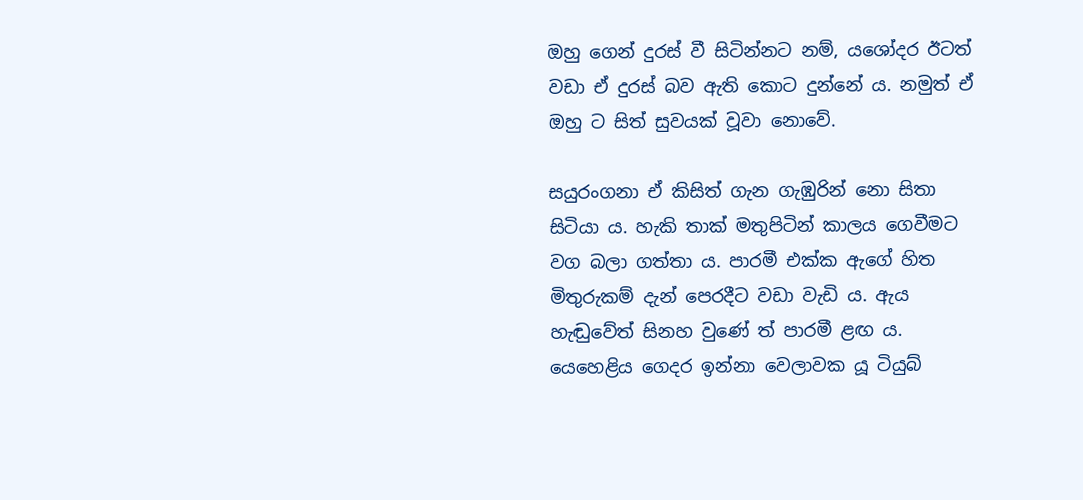ඔහු ගෙන් දුරස් වී සිටින්නට නම්, යශෝදර ඊටත් වඩා ඒ දුරස් බව ඇති කොට දුන්නේ ය. නමුත් ඒ ඔහු ට සිත් සුවයක් වූවා නොවේ.

සයුරංගනා ඒ කිසිත් ගැන ගැඹුරින් නො සිතා සිටියා ය. හැකි තාක් මතුපිටින් කාලය ගෙවීමට වග බලා ගත්තා ය. පාරමී එක්ක ඇගේ හිත මිතුරුකම් දැන් පෙරදීට වඩා වැඩි ය. ඇය හැඬුවේත් සිනහ වුණේ ත් පාරමී ළඟ ය. යෙහෙළිය ගෙදර ඉන්නා වෙලාවක යූ ටියුබ්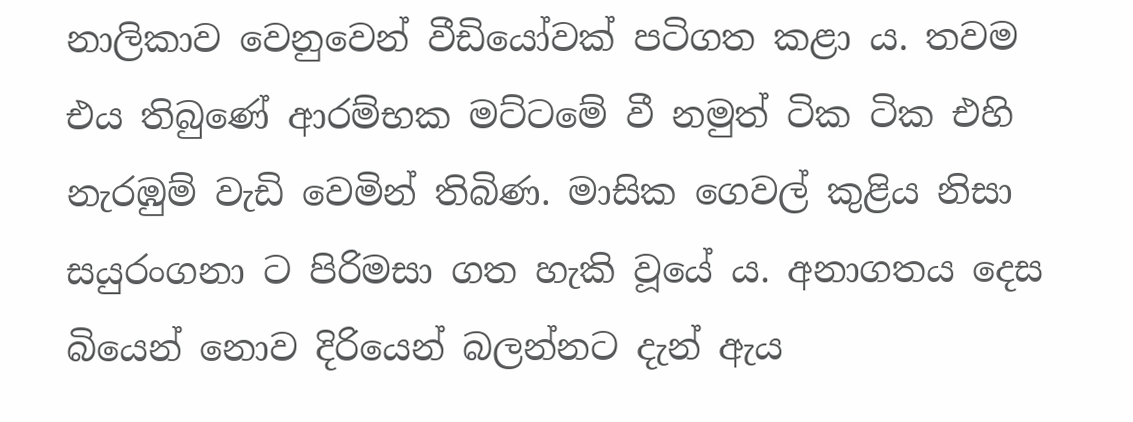නාලිකාව වෙනුවෙන් වීඩියෝවක් පටිගත කළා ය. තවම එය තිබුණේ ආරම්භක මට්ටමේ වී නමුත් ටික ටික එහි නැරඹුම් වැඩි වෙමින් තිබිණ. මාසික ගෙවල් කුළිය නිසා සයුරංගනා ට පිරිමසා ගත හැකි වූයේ ය. අනාගතය දෙස බියෙන් නොව දිරියෙන් බලන්නට දැන් ඇය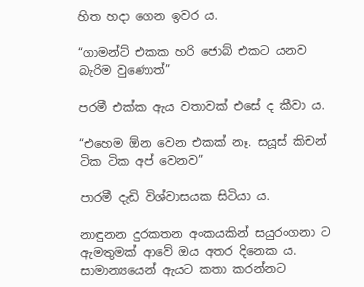හිත හදා ගෙන ඉවර ය.

“ගාමන්ට් එකක හරි ජොබ් එකට යනව බැරිම වුණොත්”

පරමී එක්ක ඇය වතාවක් එසේ ද කීවා ය.

“එහෙම ඕන වෙන එකක් නෑ. සයූස් කිචන් ටික ටික අප් වෙනව”

පාරමී දැඩි විශ්වාසයක සිටියා ය.

නාඳුනන දුරකතන අංකයකින් සයුරංගනා ට ඇමතුමක් ආවේ ඔය අතර දිනෙක ය. සාමාන්‍යයෙන් ඇයට කතා කරන්නට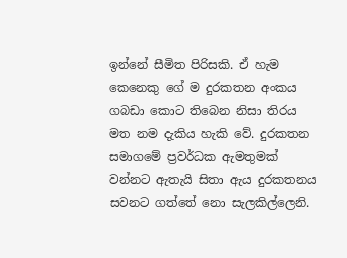ඉන්නේ සීමිත පිරිසකි. ඒ හැම කෙනෙකු ගේ ම දුරකතන අංකය ගබඩා කොට තිබෙන නිසා තිරය මත නම දැකිය හැකි වේ. දුරකතන සමාගමේ ප්‍රවර්ධක ඇමතුමක් වන්නට ඇතැයි සිතා ඇය දුරකතනය සවනට ගත්තේ නො සැලකිල්ලෙනි.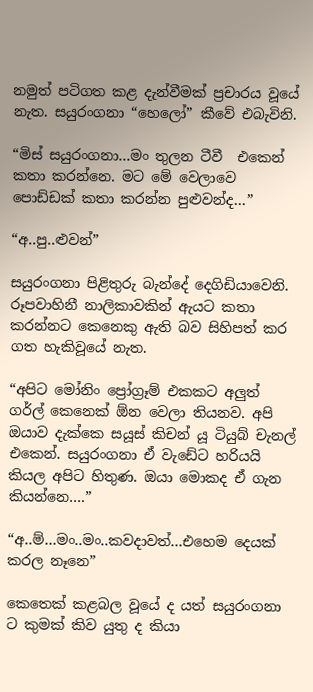නමුත් පටිගත කළ දැන්වීමක් ප්‍රචාරය වූයේ නැත. සයුරංගනා “හෙලෝ” කීවේ එබැවිනි.

“මිස් සයුරංගනා…මං තුලන ටීවී  එකෙන් කතා කරන්නෙ. මට මේ වෙලාවෙ පොඩ්ඩක් කතා කරන්න පුළුවන්ද…”

“අ..පු..ළුවන්”

සයුරංගනා පිළිතුරු බැන්දේ දෙගිඩියාවෙනි. රූපවාහිනී නාලිකාවකින් ඇයට කතා කරන්නට කෙනෙකු ඇති බව සිහිපත් කර ගත හැකිවූයේ නැත.

“අපිට මෝනිං ප්‍රෝග්‍රෑම් එකකට අලුත් ගර්ල් කෙනෙක් ඕන වෙලා තියනව. අපි ඔයාව දැක්කෙ සයූස් කිචන් යූ ටියුබ් චැනල් එකෙන්. සයුරංගනා ඒ වැඩේට හරියයි කියල අපිට හිතුණ. ඔයා මොකද ඒ ගැන කියන්නෙ….”

“අ..ම්…මං..මං..කවදාවත්…එහෙම දෙයක් කරල නෑනෙ”

කෙතෙක් කළබල වූයේ ද යත් සයුරංගනා ට කුමක් කිව යුතු ද කියා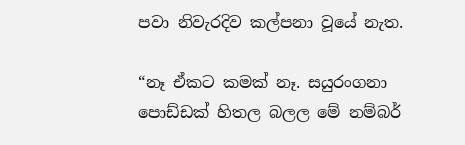පවා නිවැරදිව කල්පනා වූයේ නැත.

“නෑ ඒකට කමක් නෑ. සයුරංගනා පොඩ්ඩක් හිතල බලල මේ නම්බර්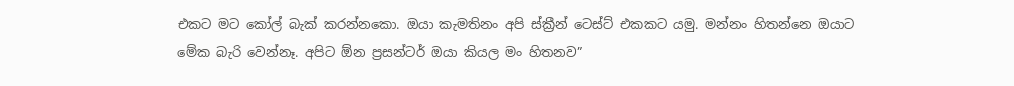එකට මට කෝල් බැක් කරන්නකො. ඔයා කැමතිනං අපි ස්ක්‍රීන් ටෙස්ට් එකකට යමු. මන්නං හිතන්නෙ ඔයාට මේක බැරි වෙන්නෑ. අපිට ඕන ප්‍රසන්ටර් ඔයා කියල මං හිතනව”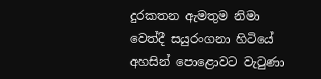දුරකතන ඇමතුම නිමා වෙත්දී සයුරංගනා හිටියේ අහසින් පොළොවට වැටුණා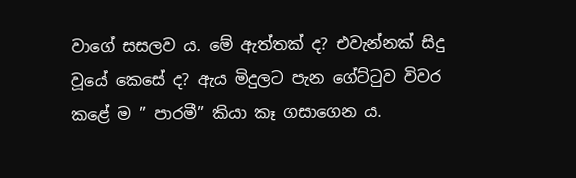වාගේ සසලව ය. මේ ඇත්තක් ද? එවැන්නක් සිදු වූයේ කෙසේ ද? ඇය මිදුලට පැන ගේට්ටුව විවර කළේ ම ” පාරමී” කියා කෑ ගසාගෙන ය.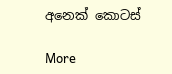අනෙක් කොටස්

More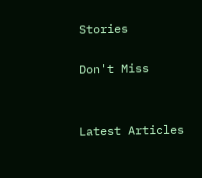Stories

Don't Miss


Latest Articles